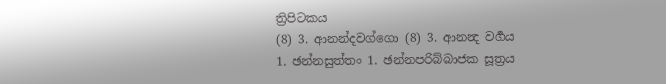ත්‍රිපිටකය
(8) 3. ආනන්දවග්ගො (8) 3. ආනන්‍ද වර්‍ගය
1. ඡන්නසුත්තං 1. ඡන්නපරිබ්බාජක සූත්‍රය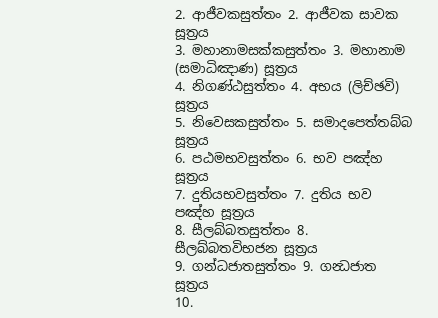2. ආජීවකසුත්තං 2. ආජීවක සාවක සූත්‍රය
3. මහානාමසක්කසුත්තං 3. මහානාම (සමාධිඤාණ) සූත්‍රය
4. නිගණ්ඨසුත්තං 4. අභය (ලිච්ඡවි) සූත්‍රය
5. නිවෙසකසුත්තං 5. සමාදපෙත්තබ්බ සූත්‍රය
6. පඨමභවසුත්තං 6. භව පඤ්හ සූත්‍රය
7. දුතියභවසුත්තං 7. දුතිය භව පඤ්හ සූත්‍රය
8. සීලබ්බතසුත්තං 8. සීලබ්බතවිභජන සූත්‍රය
9. ගන්ධජාතසුත්තං 9. ගන්‍ධජාත සූත්‍රය
10.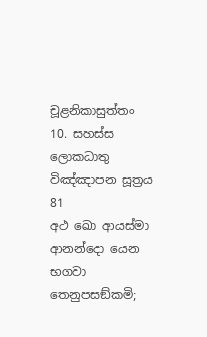චූළනිකාසුත්තං 10. සහස්ස ලොකධාතු විඤ්ඤාපන සූත්‍රය
81
අථ ඛො ආයස්මා ආනන්දො යෙන භගවා තෙනුපසඞ්කමි;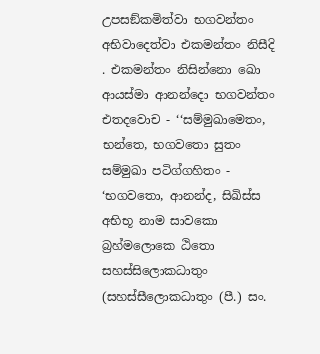උපසඞ්කමිත්වා භගවන්තං අභිවාදෙත්වා එකමන්තං නිසීදි . එකමන්තං නිසින්නො ඛො ආයස්මා ආනන්දො භගවන්තං එතදවොච - ‘‘සම්මුඛාමෙතං, භන්තෙ, භගවතො සුතං සම්මුඛා පටිග්ගහිතං - ‘භගවතො, ආනන්ද, සිඛිස්ස අභිභූ නාම සාවකො බ්‍රහ්මලොකෙ ඨිතො සහස්සිලොකධාතුං (සහස්සීලොකධාතුං (පී.) සං.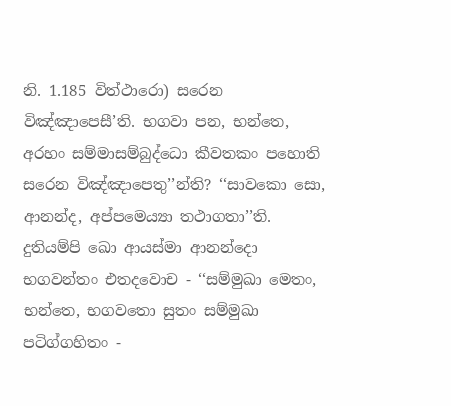නි. 1.185 විත්ථාරො) සරෙන විඤ්ඤාපෙසී’ති. භගවා පන, භන්තෙ, අරහං සම්මාසම්බුද්ධො කීවතකං පහොති සරෙන විඤ්ඤාපෙතු’’න්ති? ‘‘සාවකො සො, ආනන්ද, අප්පමෙය්‍යා තථාගතා’’ති.
දුතියම්පි ඛො ආයස්මා ආනන්දො භගවන්තං එතදවොච - ‘‘සම්මුඛා මෙතං, භන්තෙ, භගවතො සුතං සම්මුඛා පටිග්ගහිතං -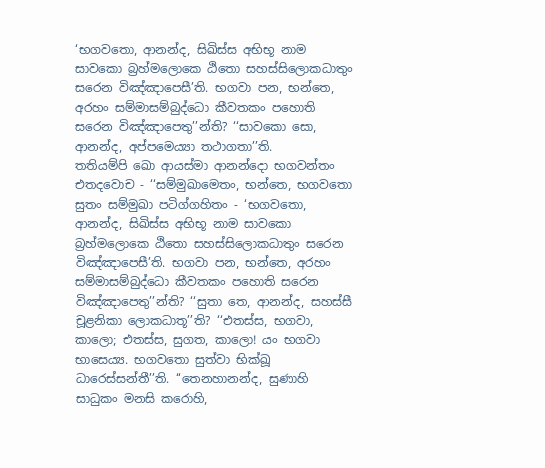‘භගවතො, ආනන්ද, සිඛිස්ස අභිභූ නාම සාවකො බ්‍රහ්මලොකෙ ඨිතො සහස්සිලොකධාතුං සරෙන විඤ්ඤාපෙසී’ති. භගවා පන, භන්තෙ, අරහං සම්මාසම්බුද්ධො කීවතකං පහොති සරෙන විඤ්ඤාපෙතු’’න්ති? ‘‘සාවකො සො, ආනන්ද, අප්පමෙය්‍යා තථාගතා’’ති.
තතියම්පි ඛො ආයස්මා ආනන්දො භගවන්තං එතදවොච - ‘‘සම්මුඛාමෙතං, භන්තෙ, භගවතො සුතං සම්මුඛා පටිග්ගහිතං - ‘භගවතො, ආනන්ද, සිඛිස්ස අභිභූ නාම සාවකො බ්‍රහ්මලොකෙ ඨිතො සහස්සිලොකධාතුං සරෙන විඤ්ඤාපෙසී’ති. භගවා පන, භන්තෙ, අරහං සම්මාසම්බුද්ධො කීවතකං පහොති සරෙන විඤ්ඤාපෙතු’’න්ති? ‘‘සුතා තෙ, ආනන්ද, සහස්සී චූළනිකා ලොකධාතූ’’ති? ‘‘එතස්ස, භගවා, කාලො; එතස්ස, සුගත, කාලො! යං භගවා භාසෙය්‍ය. භගවතො සුත්වා භික්ඛූ ධාරෙස්සන්තී’’ති. ‘‘තෙනහානන්ද, සුණාහි සාධුකං මනසි කරොහි,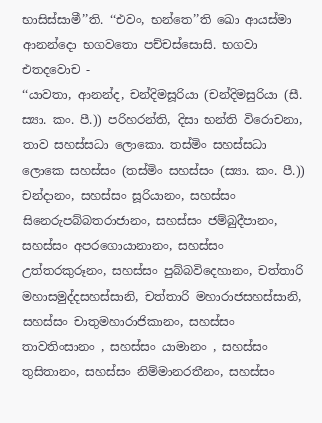භාසිස්සාමී’’ති. ‘‘එවං, භන්තෙ’’ති ඛො ආයස්මා ආනන්දො භගවතො පච්චස්සොසි. භගවා එතදවොච -
‘‘යාවතා, ආනන්ද, චන්දිමසූරියා (චන්දිමසුරියා (සී. ස්‍යා. කං. පී.)) පරිහරන්ති, දිසා භන්ති විරොචනා, තාව සහස්සධා ලොකො. තස්මිං සහස්සධා ලොකෙ සහස්සං (තස්මිං සහස්සං (ස්‍යා. කං. පී.)) චන්දානං, සහස්සං සූරියානං, සහස්සං සිනෙරුපබ්බතරාජානං, සහස්සං ජම්බුදීපානං, සහස්සං අපරගොයානානං, සහස්සං උත්තරකුරූනං, සහස්සං පුබ්බවිදෙහානං, චත්තාරි මහාසමුද්දසහස්සානි, චත්තාරි මහාරාජසහස්සානි, සහස්සං චාතුමහාරාජිකානං, සහස්සං තාවතිංසානං , සහස්සං යාමානං , සහස්සං තුසිතානං, සහස්සං නිම්මානරතීනං, සහස්සං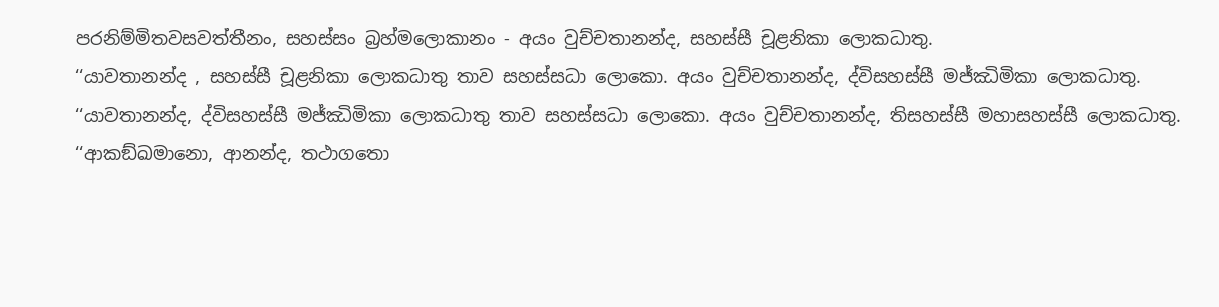පරනිම්මිතවසවත්තීනං, සහස්සං බ්‍රහ්මලොකානං - අයං වුච්චතානන්ද, සහස්සී චූළනිකා ලොකධාතු.
‘‘යාවතානන්ද , සහස්සී චූළනිකා ලොකධාතු තාව සහස්සධා ලොකො. අයං වුච්චතානන්ද, ද්විසහස්සී මජ්ඣිමිකා ලොකධාතු.
‘‘යාවතානන්ද, ද්විසහස්සී මජ්ඣිමිකා ලොකධාතු තාව සහස්සධා ලොකො. අයං වුච්චතානන්ද, තිසහස්සී මහාසහස්සී ලොකධාතු.
‘‘ආකඞ්ඛමානො, ආනන්ද, තථාගතො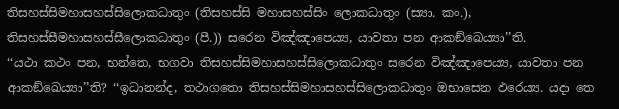තිසහස්සිමහාසහස්සිලොකධාතුං (තිසහස්සි මහාසහස්සිං ලොකධාතුං (ස්‍යා. කං.), තිසහස්සීමහාසහස්සීලොකධාතුං (පී.)) සරෙන විඤ්ඤාපෙය්‍ය, යාවතා පන ආකඞ්ඛෙය්‍යා’’ති.
‘‘යථා කථං පන, භන්තෙ, භගවා තිසහස්සිමහාසහස්සිලොකධාතුං සරෙන විඤ්ඤාපෙය්‍ය, යාවතා පන ආකඞ්ඛෙය්‍යා’’ති? ‘‘ඉධානන්ද, තථාගතො තිසහස්සිමහාසහස්සිලොකධාතුං ඔභාසෙන ඵරෙය්‍ය. යදා තෙ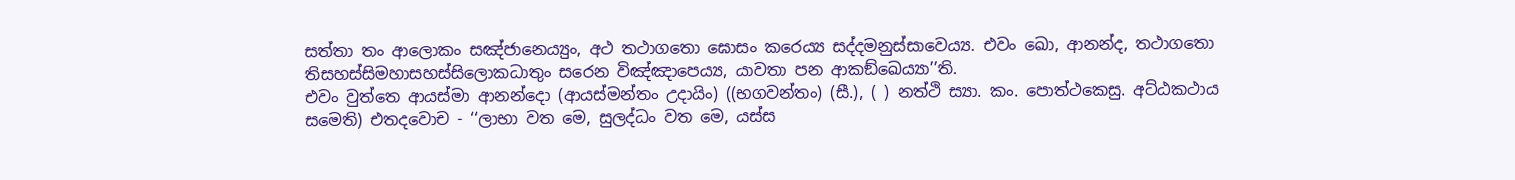සත්තා තං ආලොකං සඤ්ජානෙය්‍යුං, අථ තථාගතො ඝොසං කරෙය්‍ය සද්දමනුස්සාවෙය්‍ය. එවං ඛො, ආනන්ද, තථාගතො තිසහස්සිමහාසහස්සිලොකධාතුං සරෙන විඤ්ඤාපෙය්‍ය, යාවතා පන ආකඞ්ඛෙය්‍යා’’ති.
එවං වුත්තෙ ආයස්මා ආනන්දො (ආයස්මන්තං උදායිං) ((භගවන්තං) (සී.), ( ) නත්ථි ස්‍යා. කං. පොත්ථකෙසු. අට්ඨකථාය සමෙති) එතදවොච - ‘‘ලාභා වත මෙ, සුලද්ධං වත මෙ, යස්ස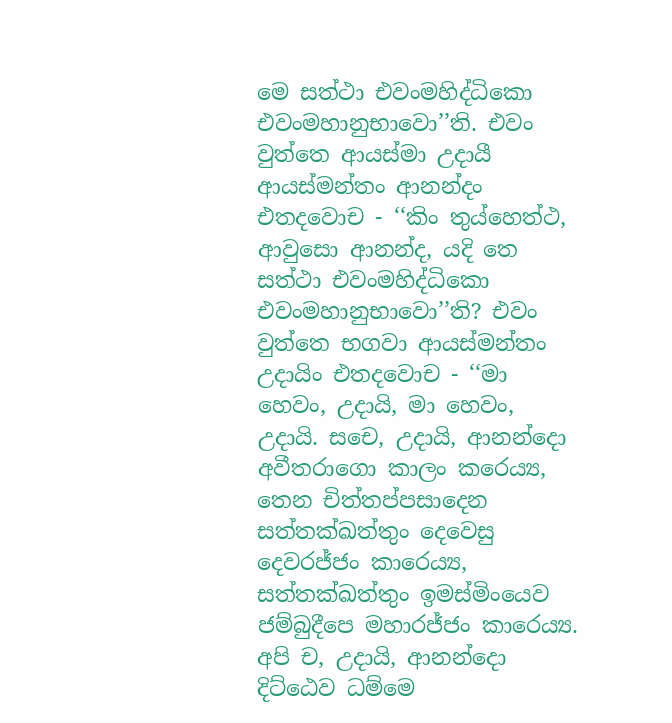මෙ සත්ථා එවංමහිද්ධිකො එවංමහානුභාවො’’ති. එවං වුත්තෙ ආයස්මා උදායී ආයස්මන්තං ආනන්දං එතදවොච - ‘‘කිං තුය්හෙත්ථ, ආවුසො ආනන්ද, යදි තෙ සත්ථා එවංමහිද්ධිකො එවංමහානුභාවො’’ති? එවං වුත්තෙ භගවා ආයස්මන්තං උදායිං එතදවොච - ‘‘මා හෙවං, උදායි, මා හෙවං, උදායි. සචෙ, උදායි, ආනන්දො අවීතරාගො කාලං කරෙය්‍ය, තෙන චිත්තප්පසාදෙන සත්තක්ඛත්තුං දෙවෙසු දෙවරජ්ජං කාරෙය්‍ය, සත්තක්ඛත්තුං ඉමස්මිංයෙව ජම්බුදීපෙ මහාරජ්ජං කාරෙය්‍ය. අපි ච, උදායි, ආනන්දො දිට්ඨෙව ධම්මෙ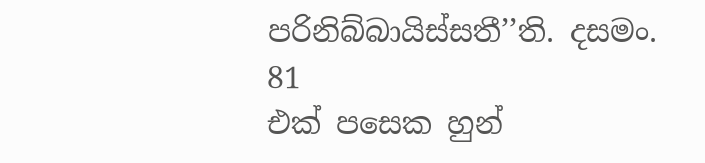පරිනිබ්බායිස්සතී’’ති. දසමං.
81
එක් පසෙක හුන්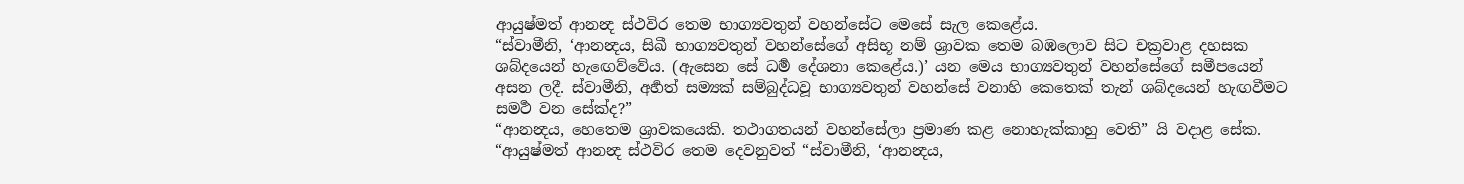ආයුෂ්මත් ආනන්‍ද ස්ථවිර තෙම භාග්‍යවතුන් වහන්සේට මෙසේ සැල කෙළේය.
“ස්වාමීනි, ‘ආනන්‍දය, සිඛී භාග්‍යවතුන් වහන්සේගේ අසිභූ නම් ශ්‍රාවක තෙම බඹලොව සිට චක්‍රවාළ දහසක ශබ්දයෙන් හැඟෙව්වේය. (ඇසෙන සේ ධර්‍ම දේශනා කෙළේය.)’ යන මෙය භාග්‍යවතුන් වහන්සේගේ සමීපයෙන් අසන ලදී. ස්වාමීනි, අර්‍හත් සම්‍යක් සම්බුද්ධවූ භාග්‍යවතුන් වහන්සේ වනාහි කෙතෙක් තැන් ශබ්දයෙන් හැඟවීමට සමර්‍ථ වන සේක්ද?”
“ආනන්‍දය, හෙතෙම ශ්‍රාවකයෙකි. තථාගතයන් වහන්සේලා ප්‍රමාණ කළ නොහැක්කාහු වෙති” යි වදාළ සේක.
“ආයුෂ්මත් ආනන්‍ද ස්ථවිර තෙම දෙවනුවත් “ස්වාමීනි, ‘ආනන්‍දය,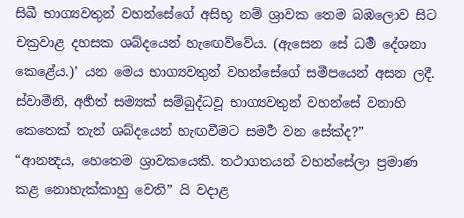සිඛී භාග්‍යවතුන් වහන්සේගේ අසිභූ නම් ශ්‍රාවක තෙම බඹලොව සිට චක්‍රවාළ දහසක ශබ්දයෙන් හැඟෙව්වේය. (ඇසෙන සේ ධර්‍ම දේශනා කෙළේය.)’ යන මෙය භාග්‍යවතුන් වහන්සේගේ සමීපයෙන් අසන ලදී. ස්වාමීනි, අර්‍හත් සම්‍යක් සම්බුද්ධවූ භාග්‍යවතුන් වහන්සේ වනාහි කෙතෙක් තැන් ශබ්දයෙන් හැඟවීමට සමර්‍ථ වන සේක්ද?”
“ආනන්‍දය, හෙතෙම ශ්‍රාවකයෙකි. තථාගතයන් වහන්සේලා ප්‍රමාණ කළ නොහැක්කාහු වෙති” යි වදාළ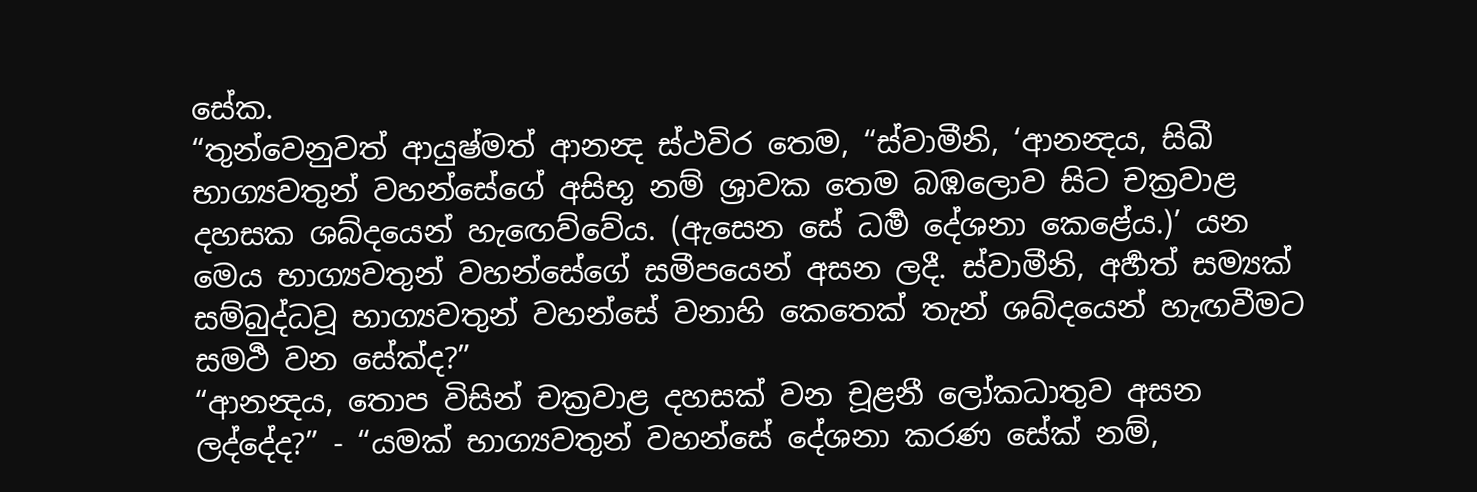සේක.
“තුන්වෙනුවත් ආයුෂ්මත් ආනන්‍ද ස්ථවිර තෙම, “ස්වාමීනි, ‘ආනන්‍දය, සිඛී භාග්‍යවතුන් වහන්සේගේ අසිභූ නම් ශ්‍රාවක තෙම බඹලොව සිට චක්‍රවාළ දහසක ශබ්දයෙන් හැඟෙව්වේය. (ඇසෙන සේ ධර්‍ම දේශනා කෙළේය.)’ යන මෙය භාග්‍යවතුන් වහන්සේගේ සමීපයෙන් අසන ලදී. ස්වාමීනි, අර්‍හත් සම්‍යක් සම්බුද්ධවූ භාග්‍යවතුන් වහන්සේ වනාහි කෙතෙක් තැන් ශබ්දයෙන් හැඟවීමට සමර්‍ථ වන සේක්ද?”
“ආනන්‍දය, තොප විසින් චක්‍රවාළ දහසක් වන චූළනී ලෝකධාතුව අසන ලද්දේද?” - “යමක් භාග්‍යවතුන් වහන්සේ දේශනා කරණ සේක් නම්,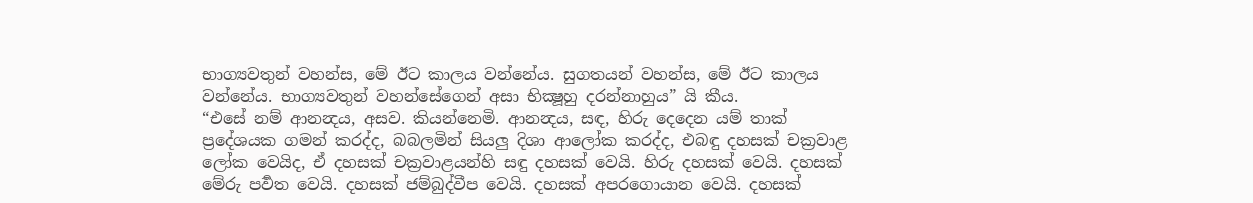භාග්‍යවතුන් වහන්ස, මේ ඊට කාලය වන්නේය. සුගතයන් වහන්ස, මේ ඊට කාලය වන්නේය. භාග්‍යවතුන් වහන්සේගෙන් අසා භික්‍ෂූහු දරන්නාහුය” යි කීය.
“එසේ නම් ආනන්‍දය, අසව. කියන්නෙමි. ආනන්‍දය, සඳ, හිරු දෙදෙන යම් තාක් ප්‍රදේශයක ගමන් කරද්ද, බබලමින් සියලු දිශා ආලෝක කරද්ද, එබඳු දහසක් චක්‍රවාළ ලෝක වෙයිද, ඒ දහසක් චක්‍රවාළයන්හි සඳු දහසක් වෙයි. හිරු දහසක් වෙයි. දහසක් මේරු පර්‍වත වෙයි. දහසක් ජම්බුද්වීප වෙයි. දහසක් අපරගොයාන වෙයි. දහසක්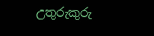උතුරුකුරු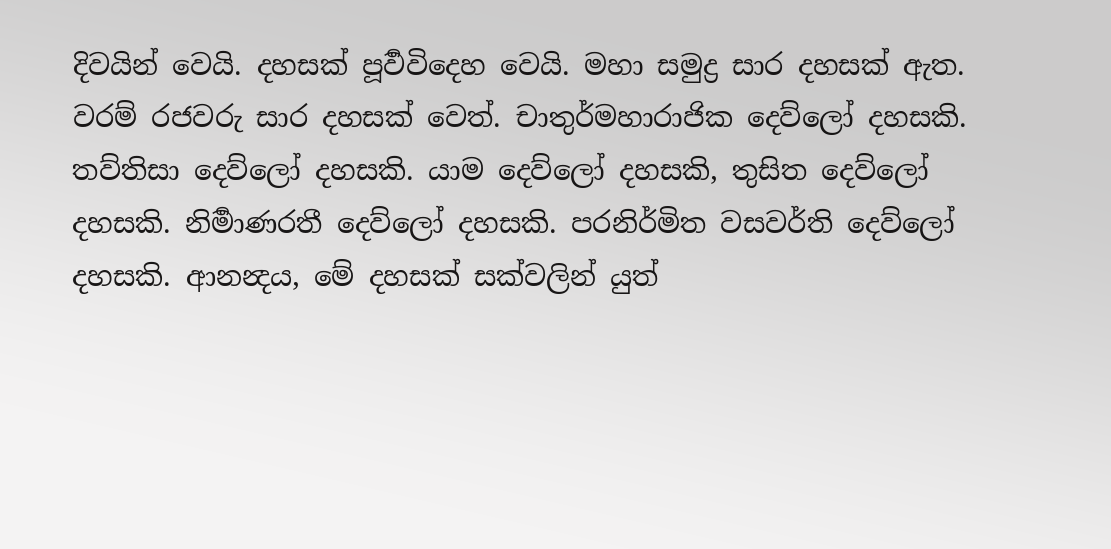දිවයින් වෙයි. දහසක් පූර්‍වවිදෙහ වෙයි. මහා සමුද්‍ර සාර දහසක් ඇත. වරම් රජවරු සාර දහසක් වෙත්. චාතුර්මහාරාජික දෙව්ලෝ දහසකි. තව්තිසා දෙව්ලෝ දහසකි. යාම දෙව්ලෝ දහසකි, තුසිත දෙව්ලෝ දහසකි. නිර්‍මාණරතී දෙව්ලෝ දහසකි. පරනිර්මිත වසවර්ති දෙව්ලෝ දහසකි. ආනන්‍දය, මේ දහසක් සක්වලින් යුත්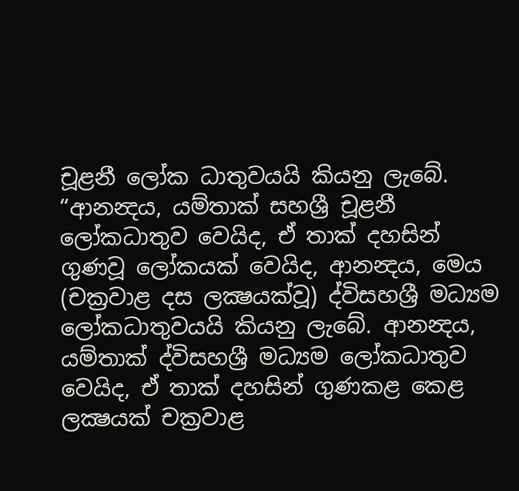චූළනී ලෝක ධාතුවයයි කියනු ලැබේ.
“ආනන්‍දය, යම්තාක් සහශ්‍රී චූළනී ලෝකධාතුව වෙයිද, ඒ තාක් දහසින් ගුණවූ ලෝකයක් වෙයිද, ආනන්‍දය, මෙය (චක්‍රවාළ දස ලක්‍ෂයක්වූ) ද්විසහශ්‍රී මධ්‍යම ලෝකධාතුවයයි කියනු ලැබේ. ආනන්‍දය, යම්තාක් ද්විසහශ්‍රී මධ්‍යම ලෝකධාතුව වෙයිද, ඒ තාක් දහසින් ගුණකළ කෙළ ලක්‍ෂයක් චක්‍රවාළ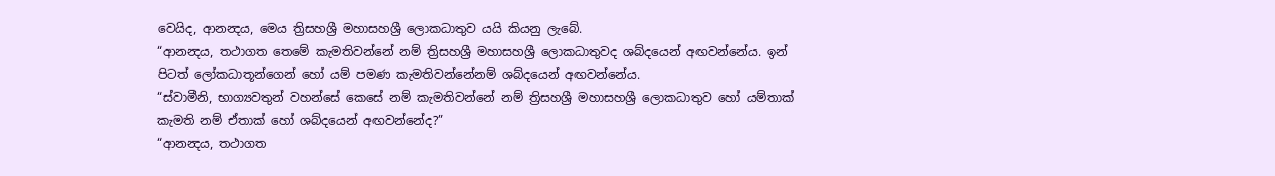වෙයිද, ආනන්‍දය, මෙය ත්‍රිසහශ්‍රී මහාසහශ්‍රී ලොකධාතුව යයි කියනු ලැබේ.
“ආනන්‍දය, තථාගත තෙමේ කැමතිවන්නේ නම් ත්‍රිසහශ්‍රී මහාසහශ්‍රී ලොකධාතුවද ශබ්දයෙන් අඟවන්නේය. ඉන් පිටත් ලෝකධාතූන්ගෙන් හෝ යම් පමණ කැමතිවන්නේනම් ශබ්දයෙන් අඟවන්නේය.
“ස්වාමීනි, භාග්‍යවතුන් වහන්සේ කෙසේ නම් කැමතිවන්නේ නම් ත්‍රිසහශ්‍රී මහාසහශ්‍රී ලොකධාතුව හෝ යම්තාක් කැමති නම් ඒතාක් හෝ ශබ්දයෙන් අඟවන්නේද?”
“ආනන්‍දය, තථාගත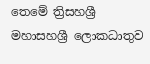තෙමේ ත්‍රිසහශ්‍රී මහාසහශ්‍රී ලොකධාතුව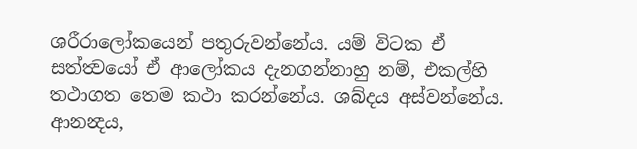ශරීරාලෝකයෙන් පතුරුවන්නේය. යම් විටක ඒ සත්ත්‍වයෝ ඒ ආලෝකය දැනගන්නාහු නම්, එකල්හි තථාගත තෙම කථා කරන්නේය. ශබ්දය අස්වන්නේය. ආනන්‍දය,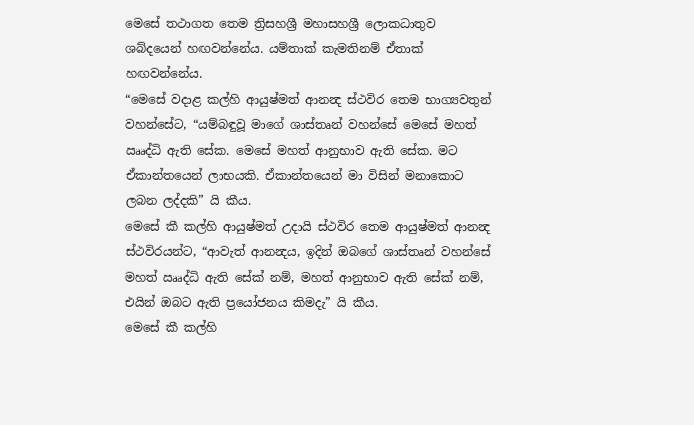මෙසේ තථාගත තෙම ත්‍රිසහශ්‍රී මහාසහශ්‍රී ලොකධාතුව ශබ්දයෙන් හඟවන්නේය. යම්තාක් කැමතිනම් ඒතාක් හඟවන්නේය.
“මෙසේ වදාළ කල්හි ආයුෂ්මත් ආනන්‍ද ස්ථවිර තෙම භාග්‍යවතුන් වහන්සේට, “යම්බඳුවූ මාගේ ශාස්තෘන් වහන්සේ මෙසේ මහත් ඎද්ධි ඇති සේක. මෙසේ මහත් ආනුභාව ඇති සේක. මට ඒකාන්තයෙන් ලාභයකි. ඒකාන්තයෙන් මා විසින් මනාකොට ලබන ලද්දකි” යි කීය.
මෙසේ කී කල්හි ආයුෂ්මත් උදායි ස්ථවිර තෙම ආයුෂ්මත් ආනන්‍ද ස්ථවිරයන්ට, “ආවැත් ආනන්‍දය, ඉදින් ඔබගේ ශාස්තෘන් වහන්සේ මහත් ඎද්ධි ඇති සේක් නම්, මහත් ආනුභාව ඇති සේක් නම්, එයින් ඔබට ඇති ප්‍රයෝජනය කිමදැ” යි කීය.
මෙසේ කී කල්හි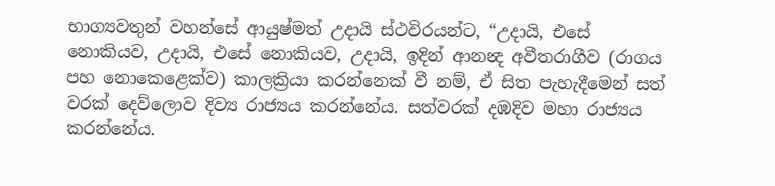භාග්‍යවතුන් වහන්සේ ආයුෂ්මත් උදායි ස්ථවිරයන්ට, “උදායි, එසේ නොකියව, උදායි, එසේ නොකියව, උදායි, ඉදින් ආනන්‍ද අවීතරාගීව (රාගය පහ නොකෙළෙක්ව) කාලක්‍රියා කරන්නෙක් වී නම්, ඒ සිත පැහැදීමෙන් සත් වරක් දෙව්ලොව දිව්‍ය රාජ්‍යය කරන්නේය. සත්වරක් දඹදිව මහා රාජ්‍යය කරන්නේය.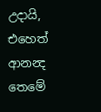උදායි, එහෙත් ආනන්‍ද තෙමේ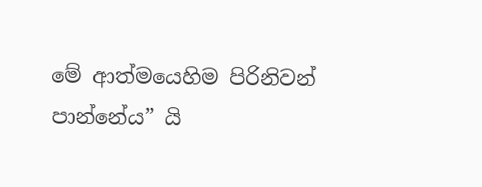මේ ආත්මයෙහිම පිරිනිවන් පාන්නේය” යි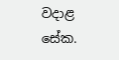වදාළ සේක.